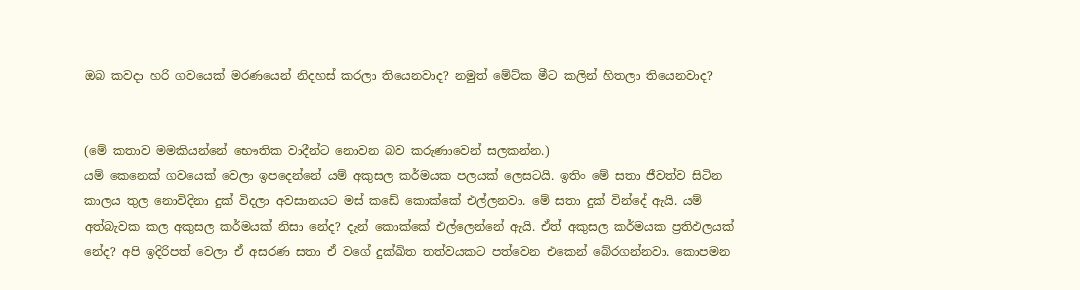ඔබ කවදා හරි ගවයෙක් මරණයෙන් නිදහස් කරලා තියෙනවාද? නමුත් මේට්ක මීට කලින් හිතලා තියෙනවාද?


(මේ කතාව මමකියන්නේ භෞතික වාදීන්ට නොවන බව කරුණාවෙන් සලකන්න.)
යම් කෙනෙක් ගවයෙක් වෙලා ඉපදෙන්නේ යම් අකුසල කර්මයක පලයක් ලෙසටයි. ඉතිං මේ සතා ජීවත්ව සිටින කාලය තුල නොවිදිනා දුක් විදලා අවසානයට මස් කඩේ කොක්කේ එල්ලනවා. මේ සතා දුක් වින්දේ ඇයි. යම් අත්බැවක කල අකුසල කර්මයක් නිසා නේද? දැන් කොක්කේ එල්ලෙන්නේ ඇයි. ඒත් අකුසල කර්මයක ප්‍රතිඵලයක් නේද? අපි ඉදිරිපත් වෙලා ඒ අසරණ සතා ඒ වගේ දුක්ඛිත තත්වයකට පත්වෙන එකෙන් බේරගන්නවා. කොපමන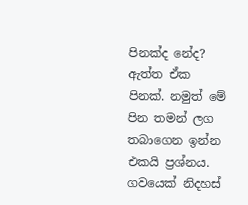පිනක්ද නේද?
ඇත්ත ඒක පිනක්. නමුත් මේ පින තමන් ලග තබාගෙන ඉන්න එකයි ප්‍රශ්නය. ගවයෙක් නිදහස්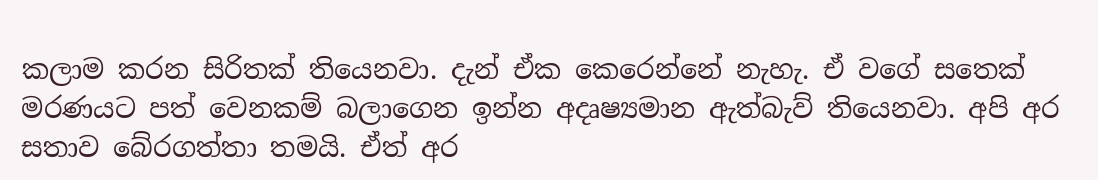කලාම කරන සිරිතක් තියෙනවා. දැන් ඒක කෙරෙන්නේ නැහැ. ඒ වගේ සතෙක් මරණයට පත් වෙනකම් බලාගෙන ඉන්න අදෘෂ්‍යමාන ඇත්බැව් තියෙනවා. අපි අර සතාව බේරගත්තා තමයි. ඒත් අර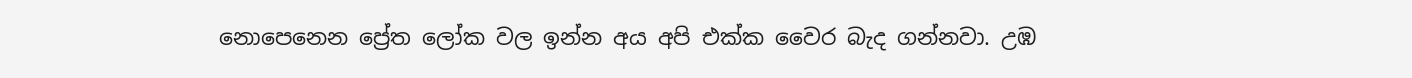නොපෙනෙන ප්‍රේත ලෝක වල ඉන්න අය අපි එක්ක වෛර බැද ගන්නවා. උඹ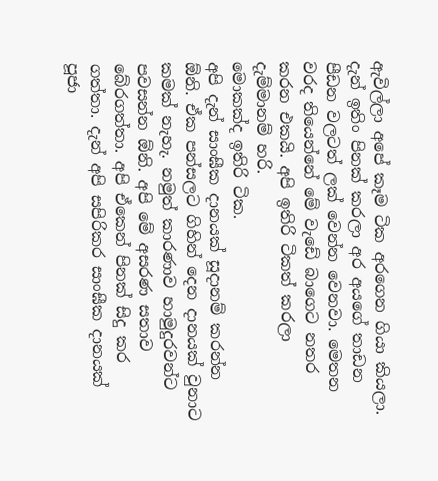ඇවිල්ලා අපේ කෑම ටික අරගෙන ගියා කියලා. දැන් ඉතිං පිනක් කරලා අර අයගේ තාඩන පීඩන වලටත් ලක් වෙන්න වෙනවා. මෙතන වරද තියෙන්නේ මේ වැඩේ බාගෙට නතර කරන එකයි. අපි ඉතිරි ටිකත් කරලා දැම්මානම් හරි.
මොකක්ද ඉතිරි ටික.
අපි දැන් සාංඝීක දානයක් සූදානම් කරන්න ඕනි. ඒක පන්සලට ගිහින් දෙන දානයක් වුනාට කමක් නැහැ. නමුත් කාරණාව හාමුදුරවන්ට පවසන්න ඕනි. අපි මේ අසරණ සතාව බේරගත්තා. අපි ඒකෙන් පිනක් සිදු කර ගත්තා. දැන් අපි සපිරිකර සාංඝීක දානයක් පූජා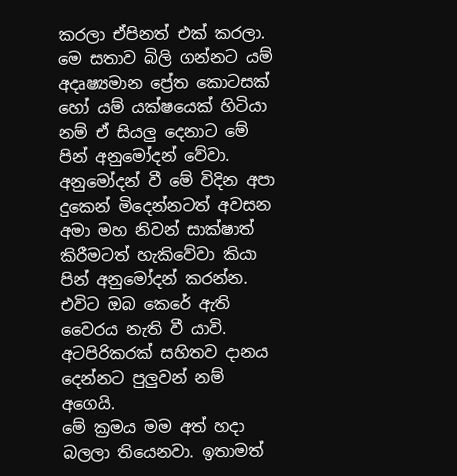කරලා ඒපිනත් එක් කරලා. මෙ සතාව බිලි ගන්නට යම් අදෘෂ්‍යමාන ප්‍රේත කොටසක් හෝ යම් යක්ෂයෙක් හිටියා නම් ඒ සියලු දෙනාට මේ පින් අනුමෝදන් වේවා. අනුමෝදන් වී මේ විදින අපා දුකෙන් මිදෙන්නටත් අවසන අමා මහ නිවන් සාක්ෂාත් කිරීමටත් හැකිවේවා කියා පින් අනුමෝදන් කරන්න. එවිට ඔබ කෙරේ ඇති වෛරය නැති වී යාවි. අටපිරිකරක් සහිතව දානය දෙන්නට පුලුවන් නම් අගෙයි.
මේ ක්‍රමය මම අත් හදා බලලා තියෙනවා. ඉතාමත්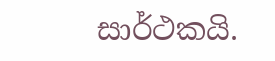සාර්ථකයි.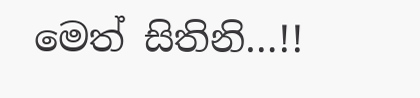මෙත් සිතිනි…!!